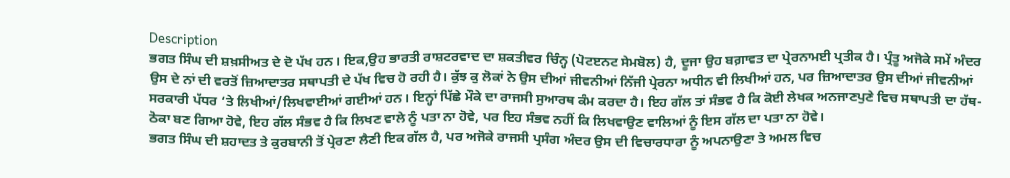Description
ਭਗਤ ਸਿੰਘ ਦੀ ਸ਼ਖ਼ਸੀਅਤ ਦੇ ਦੋ ਪੱਖ ਹਨ। ਇਕ,ਉਹ ਭਾਰਤੀ ਰਾਸ਼ਟਰਵਾਦ ਦਾ ਸ਼ਕਤੀਵਰ ਚਿੰਨ੍ਹ (ਪੋਟੲਨਟ ਸੇਮਬੋਲ) ਹੈ, ਦੂਜਾ ਉਹ ਬਗ਼ਾਵਤ ਦਾ ਪ੍ਰੇਰਨਾਮਈ ਪ੍ਰਤੀਕ ਹੈ। ਪ੍ਰੰਤੂ ਅਜੋਕੇ ਸਮੇਂ ਅੰਦਰ ਉਸ ਦੇ ਨਾਂ ਦੀ ਵਰਤੋਂ ਜ਼ਿਆਦਾਤਰ ਸਥਾਪਤੀ ਦੇ ਪੱਖ ਵਿਚ ਹੋ ਰਹੀ ਹੈ। ਕੁੱਝ ਕੁ ਲੋਕਾਂ ਨੇ ਉਸ ਦੀਆਂ ਜੀਵਨੀਆਂ ਨਿੱਜੀ ਪ੍ਰੇਰਨਾ ਅਧੀਨ ਵੀ ਲਿਖੀਆਂ ਹਨ, ਪਰ ਜ਼ਿਆਦਾਤਰ ਉਸ ਦੀਆਂ ਜੀਵਨੀਆਂ ਸਰਕਾਰੀ ਪੱਧਰ ‘ਤੇ ਲਿਖੀਆਂ/ਲਿਖਵਾਈਆਂ ਗਈਆਂ ਹਨ। ਇਨ੍ਹਾਂ ਪਿੱਛੇ ਮੌਕੇ ਦਾ ਰਾਜਸੀ ਸੁਆਰਥ ਕੰਮ ਕਰਦਾ ਹੈ। ਇਹ ਗੱਲ ਤਾਂ ਸੰਭਵ ਹੈ ਕਿ ਕੋਈ ਲੇਖਕ ਅਨਜਾਣਪੁਣੇ ਵਿਚ ਸਥਾਪਤੀ ਦਾ ਹੱਥ-ਠੋਕਾ ਬਣ ਗਿਆ ਹੋਵੇ, ਇਹ ਗੱਲ ਸੰਭਵ ਹੈ ਕਿ ਲਿਖਣ ਵਾਲੇ ਨੂੰ ਪਤਾ ਨਾ ਹੋਵੇ, ਪਰ ਇਹ ਸੰਭਵ ਨਹੀਂ ਕਿ ਲਿਖਵਾਉਣ ਵਾਲਿਆਂ ਨੂੰ ਇਸ ਗੱਲ ਦਾ ਪਤਾ ਨਾ ਹੋਵੇ।
ਭਗਤ ਸਿੰਘ ਦੀ ਸ਼ਹਾਦਤ ਤੇ ਕੁਰਬਾਨੀ ਤੋਂ ਪ੍ਰੇਰਣਾ ਲੈਣੀ ਇਕ ਗੱਲ ਹੈ, ਪਰ ਅਜੋਕੇ ਰਾਜਸੀ ਪ੍ਰਸੰਗ ਅੰਦਰ ਉਸ ਦੀ ਵਿਚਾਰਧਾਰਾ ਨੂੰ ਅਪਨਾਉਣਾ ਤੇ ਅਮਲ ਵਿਚ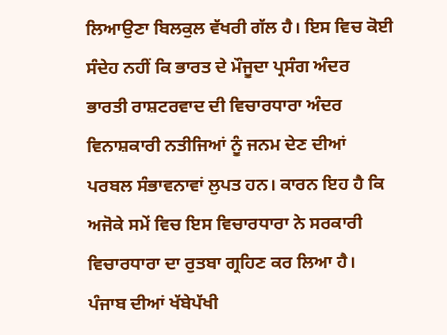ਲਿਆਉਣਾ ਬਿਲਕੁਲ ਵੱਖਰੀ ਗੱਲ ਹੈ। ਇਸ ਵਿਚ ਕੋਈ ਸੰਦੇਹ ਨਹੀਂ ਕਿ ਭਾਰਤ ਦੇ ਮੌਜੂਦਾ ਪ੍ਰਸੰਗ ਅੰਦਰ ਭਾਰਤੀ ਰਾਸ਼ਟਰਵਾਦ ਦੀ ਵਿਚਾਰਧਾਰਾ ਅੰਦਰ ਵਿਨਾਸ਼ਕਾਰੀ ਨਤੀਜਿਆਂ ਨੂੰ ਜਨਮ ਦੇਣ ਦੀਆਂ ਪਰਬਲ ਸੰਭਾਵਨਾਵਾਂ ਲੁਪਤ ਹਨ। ਕਾਰਨ ਇਹ ਹੈ ਕਿ ਅਜੋਕੇ ਸਮੇਂ ਵਿਚ ਇਸ ਵਿਚਾਰਧਾਰਾ ਨੇ ਸਰਕਾਰੀ ਵਿਚਾਰਧਾਰਾ ਦਾ ਰੁਤਬਾ ਗ੍ਰਹਿਣ ਕਰ ਲਿਆ ਹੈ।
ਪੰਜਾਬ ਦੀਆਂ ਖੱਬੇਪੱਖੀ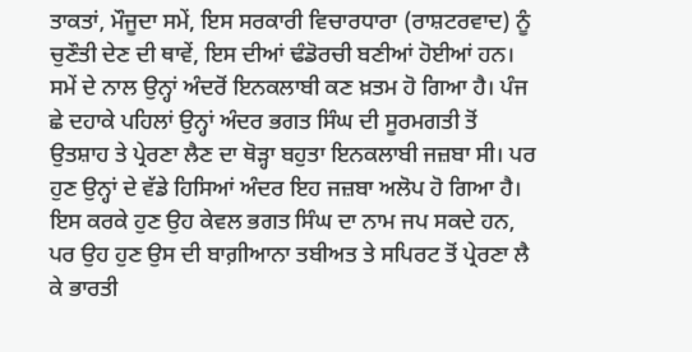ਤਾਕਤਾਂ, ਮੌਜੂਦਾ ਸਮੇਂ, ਇਸ ਸਰਕਾਰੀ ਵਿਚਾਰਧਾਰਾ (ਰਾਸ਼ਟਰਵਾਦ) ਨੂੰ ਚੁਣੌਤੀ ਦੇਣ ਦੀ ਥਾਵੇਂ, ਇਸ ਦੀਆਂ ਢੰਡੋਰਚੀ ਬਣੀਆਂ ਹੋਈਆਂ ਹਨ। ਸਮੇਂ ਦੇ ਨਾਲ ਉਨ੍ਹਾਂ ਅੰਦਰੋਂ ਇਨਕਲਾਬੀ ਕਣ ਖ਼ਤਮ ਹੋ ਗਿਆ ਹੈ। ਪੰਜ ਛੇ ਦਹਾਕੇ ਪਹਿਲਾਂ ਉਨ੍ਹਾਂ ਅੰਦਰ ਭਗਤ ਸਿੰਘ ਦੀ ਸੂਰਮਗਤੀ ਤੋਂ ਉਤਸ਼ਾਹ ਤੇ ਪ੍ਰੇਰਣਾ ਲੈਣ ਦਾ ਥੋੜ੍ਹਾ ਬਹੁਤਾ ਇਨਕਲਾਬੀ ਜਜ਼ਬਾ ਸੀ। ਪਰ ਹੁਣ ਉਨ੍ਹਾਂ ਦੇ ਵੱਡੇ ਹਿਸਿਆਂ ਅੰਦਰ ਇਹ ਜਜ਼ਬਾ ਅਲੋਪ ਹੋ ਗਿਆ ਹੈ। ਇਸ ਕਰਕੇ ਹੁਣ ਉਹ ਕੇਵਲ ਭਗਤ ਸਿੰਘ ਦਾ ਨਾਮ ਜਪ ਸਕਦੇ ਹਨ, ਪਰ ਉਹ ਹੁਣ ਉਸ ਦੀ ਬਾਗ਼ੀਆਨਾ ਤਬੀਅਤ ਤੇ ਸਪਿਰਟ ਤੋਂ ਪ੍ਰੇਰਣਾ ਲੈ ਕੇ ਭਾਰਤੀ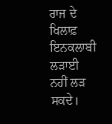ਰਾਜ ਦੇ ਖਿਲਾਫ਼ ਇਨਕਲਾਬੀ ਲੜਾਈ ਨਹੀਂ ਲੜ ਸਕਦੇ।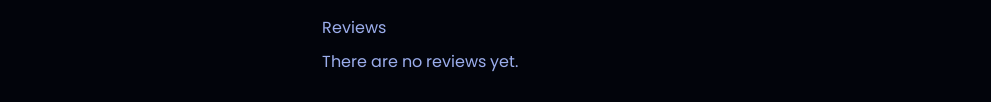Reviews
There are no reviews yet.